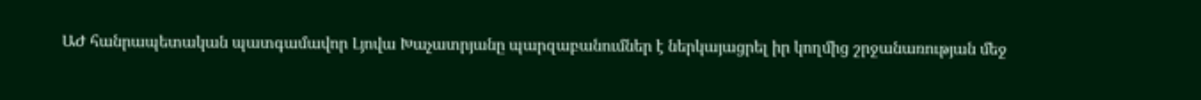ԱԺ հանրապետական պատգամավոր Լյովա Խաչատրյանը պարզաբանումներ է ներկայացրել իր կողմից շրջանառության մեջ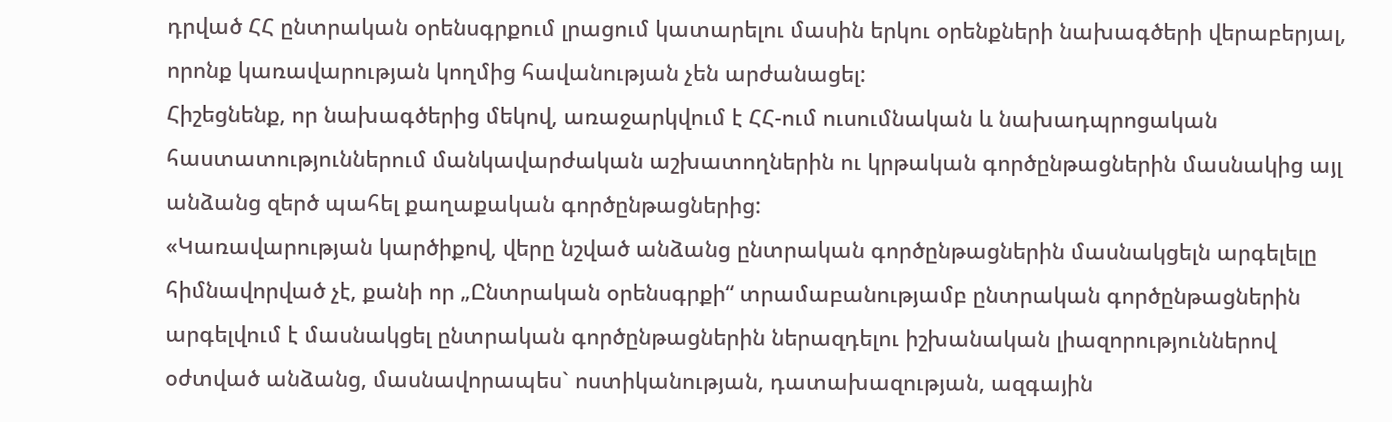դրված ՀՀ ընտրական օրենսգրքում լրացում կատարելու մասին երկու օրենքների նախագծերի վերաբերյալ, որոնք կառավարության կողմից հավանության չեն արժանացել:
Հիշեցնենք, որ նախագծերից մեկով, առաջարկվում է ՀՀ-ում ուսումնական և նախադպրոցական հաստատություններում մանկավարժական աշխատողներին ու կրթական գործընթացներին մասնակից այլ անձանց զերծ պահել քաղաքական գործընթացներից:
«Կառավարության կարծիքով, վերը նշված անձանց ընտրական գործընթացներին մասնակցելն արգելելը հիմնավորված չէ, քանի որ „Ընտրական օրենսգրքի“ տրամաբանությամբ ընտրական գործընթացներին արգելվում է մասնակցել ընտրական գործընթացներին ներազդելու իշխանական լիազորություններով օժտված անձանց, մասնավորապես` ոստիկանության, դատախազության, ազգային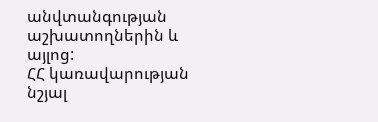անվտանգության աշխատողներին և այլոց:
ՀՀ կառավարության նշյալ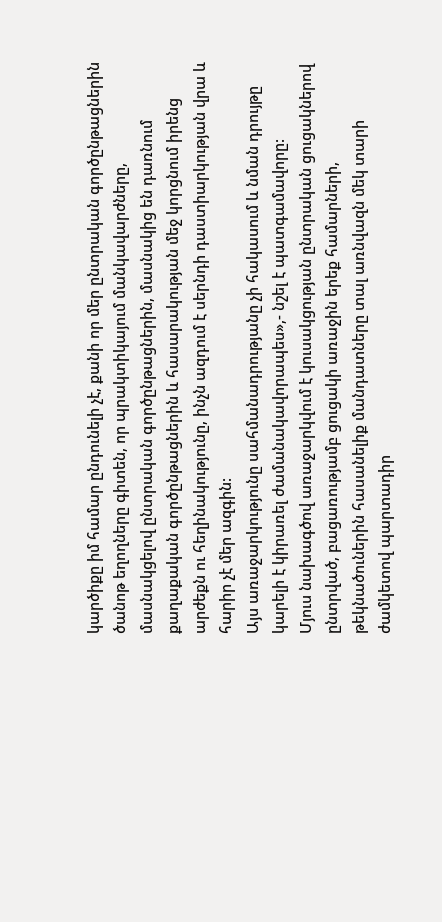կարծիքը իմ համար ընդունելի չէ, քանի որ մեր ընտրական գործընթացներին ծանոթ եղողները գիտեն, որ պրակտիկայում մանկավարժները, մասնակցելով ընտրական գործընթացներին, մասնակից են դառնում քաղաքական գործընթացներին և հասարակության մեջ կորցնում իրենց արժեքն ու հեղինակությունը, ինչն ազդում է սերնդի դաստիարկության վրա և հարիր չէ մեր ազգին:
Այս առաջարկությունը սահմանադրությանը չի հակասում և նման դրույթը կարելի է կիրառել ժամանակավորապես»,- նշել է պատգամավորը:
Մյուս նախագծով առաջարկվում է կուսակցության ընտրական ցուցակներով ընտրված, բացառությամբ ցուցակի առաջին երեք համարների, թեկնածուներին հասանելիք մանդատները տալ առնվազն մեկ տարի ժամկետով պարտադիր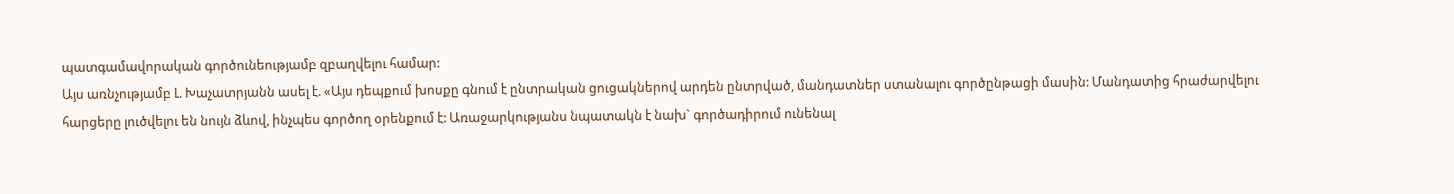պատգամավորական գործունեությամբ զբաղվելու համար:
Այս առնչությամբ Լ. Խաչատրյանն ասել է. «Այս դեպքում խոսքը գնում է ընտրական ցուցակներով արդեն ընտրված, մանդատներ ստանալու գործընթացի մասին: Մանդատից հրաժարվելու հարցերը լուծվելու են նույն ձևով, ինչպես գործող օրենքում է: Առաջարկությանս նպատակն է նախ` գործադիրում ունենալ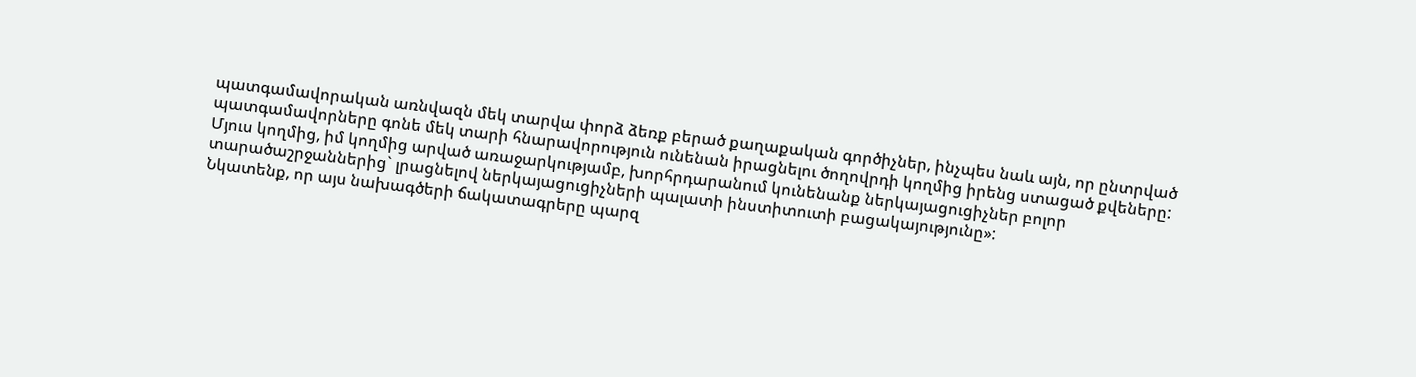պատգամավորական առնվազն մեկ տարվա փորձ ձեռք բերած քաղաքական գործիչներ, ինչպես նաև այն, որ ընտրված պատգամավորները գոնե մեկ տարի հնարավորություն ունենան իրացնելու ծողովրդի կողմից իրենց ստացած քվեները: Մյուս կողմից, իմ կողմից արված առաջարկությամբ, խորհրդարանում կունենանք ներկայացուցիչներ բոլոր տարածաշրջաններից` լրացնելով ներկայացուցիչների պալատի ինստիտուտի բացակայությունը»:
Նկատենք, որ այս նախագծերի ճակատագրերը պարզ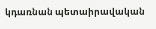կդառնան պետաիրավական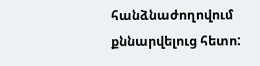հանձնաժողովում քննարվելուց հետո: